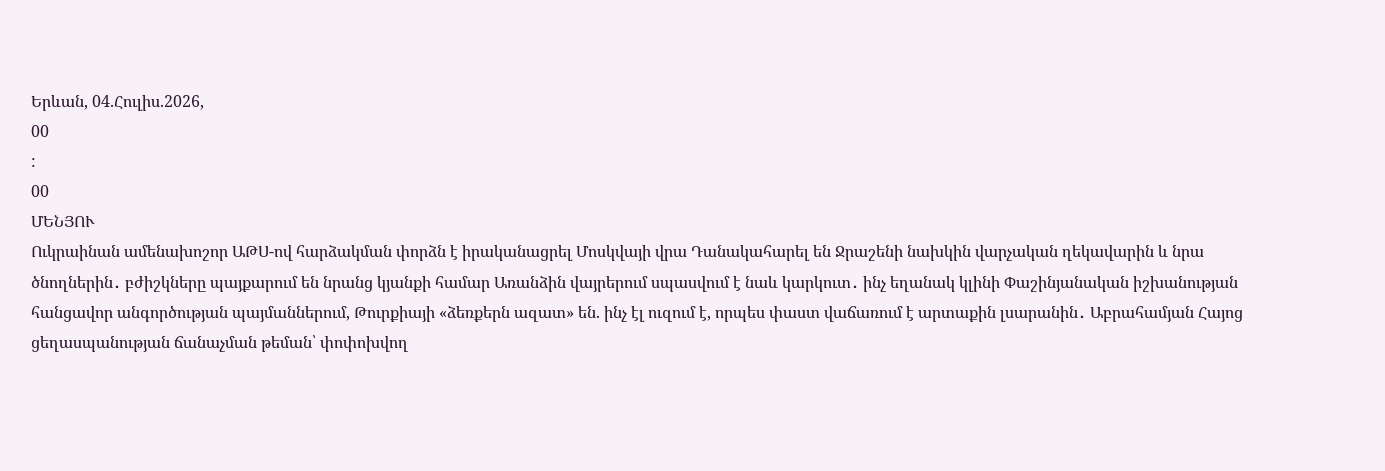Երևան, 04.Հուլիս.2026,
00
:
00
ՄԵՆՅՈՒ
Ուկրաինան ամենախոշոր ԱԹՍ-ով հարձակման փորձն է իրականացրել Մոսկվայի վրա Դանակահարել են Ջրաշենի նախկին վարչական ղեկավարին և նրա ծնողներին․ բժիշկները պայքարում են նրանց կյանքի համար Առանձին վայրերում սպասվում է նաև կարկուտ․ ինչ եղանակ կլինի Փաշինյանական իշխանության հանցավոր անգործության պայմաններում, Թուրքիայի «ձեռքերն ազատ» են. ինչ էլ ուզում է, որպես փաստ վաճառում է արտաքին լսարանին․ Աբրահամյան Հայոց ցեղասպանության ճանաչման թեման՝ փոփոխվող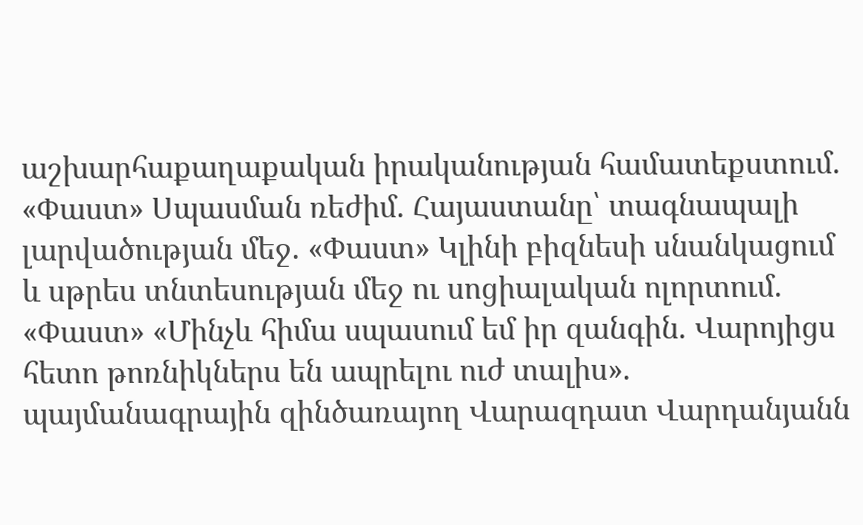աշխարհաքաղաքական իրականության համատեքստում. «Փաստ» Սպասման ռեժիմ. Հայաստանը՝ տագնապալի լարվածության մեջ. «Փաստ» Կլինի բիզնեսի սնանկացում և սթրես տնտեսության մեջ ու սոցիալական ոլորտում. «Փաստ» «Մինչև հիմա սպասում եմ իր զանգին. Վարոյիցս հետո թոռնիկներս են ապրելու ուժ տալիս». պայմանագրային զինծառայող Վարազդատ Վարդանյանն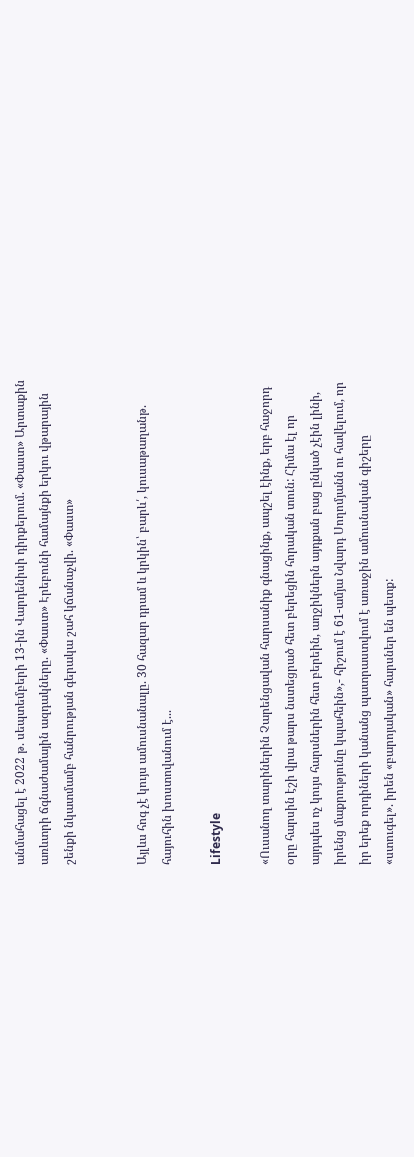անմահացել է 2022 թ. սեպտեմբերի 13-ին Վարդենիսի դիրքերում. «Փաստ» Արտաքին առևտրի ճգնաժամային ազդակները. «Փաստ» Էրեբունի համայնքի երկու վթարային շենքի նկատմամբ հանրության գերակա շահ կճանաչվի. «Փաստ»


Այլևս հոգ չէ կույս ամուսնանալը. 30 հազար դրամ և կրկին՝ բարև՛, կուսաթաղանթ. հայուհին խոստովանում է...

Lifestyle

«Ուսանող տարիներին Չարենցավան հարսանիք գնացինք, ապշել էինք, երբ հաջորդ օրը հարսին էշի վրա թարս նստեցրած հետ բերեցին հորական տուն: Հիմա էլ որ այդպես ոչ կույս հարսներին հետ բերեին, աղջիկներն այդքան բաց ընկած չէին լինի, իրենց մաքրությունը կպահեին»,- հիշում է 61-ամյա Նվարդ Սողոմյանն ու հավելում, որ իր երեք որդիների կանանց պատրաստվում է առաջին ամուսնական գիշերը «ստուգել». իրեն «բարոյական» հարսներ են պետք: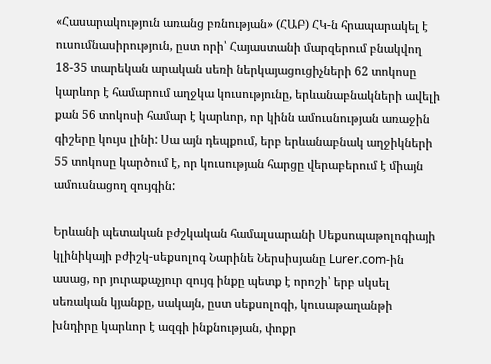«Հասարակություն առանց բռնության» (ՀԱԲ) ՀԿ-ն հրապարակել է ուսումնասիրություն, ըստ որի՝ Հայաստանի մարզերում բնակվող 18-35 տարեկան արական սեռի ներկայացուցիչների 62 տոկոսը կարևոր է համարում աղջկա կուսությունը, երևանաբնակների ավելի քան 56 տոկոսի համար է կարևոր, որ կինն ամուսնության առաջին գիշերը կույս լինի: Սա այն դեպքում, երբ երևանաբնակ աղջիկների 55 տոկոսը կարծում է, որ կուսության հարցը վերաբերում է միայն ամուսնացող զույգին:

Երևանի պետական բժշկական համալսարանի Սեքսոպաթոլոգիայի կլինիկայի բժիշկ-սեքսոլոգ Նարինե Ներսիսյանը Lurer.com-ին ասաց, որ յուրաքաչյուր զույգ ինքը պետք է որոշի՝ երբ սկսել սեռական կյանքը, սակայն, ըստ սեքսոլոգի, կուսաթաղանթի խնդիրը կարևոր է ազգի ինքնության, փոքր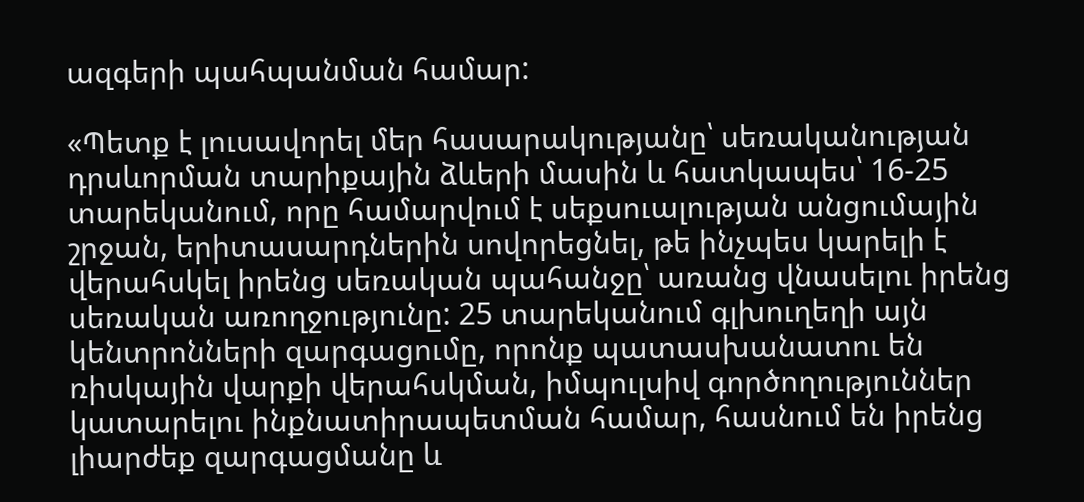ազգերի պահպանման համար:

«Պետք է լուսավորել մեր հասարակությանը՝ սեռականության դրսևորման տարիքային ձևերի մասին և հատկապես՝ 16-25 տարեկանում, որը համարվում է սեքսուալության անցումային շրջան, երիտասարդներին սովորեցնել, թե ինչպես կարելի է վերահսկել իրենց սեռական պահանջը՝ առանց վնասելու իրենց սեռական առողջությունը: 25 տարեկանում գլխուղեղի այն կենտրոնների զարգացումը, որոնք պատասխանատու են ռիսկային վարքի վերահսկման, իմպուլսիվ գործողություններ կատարելու ինքնատիրապետման համար, հասնում են իրենց լիարժեք զարգացմանը և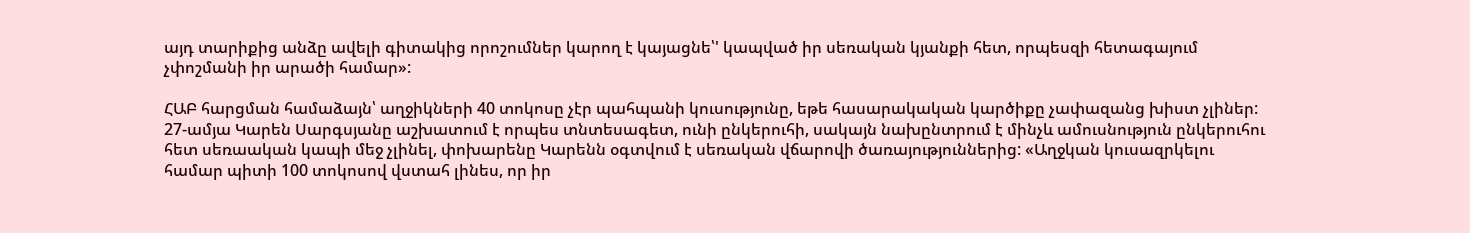այդ տարիքից անձը ավելի գիտակից որոշումներ կարող է կայացնե՝' կապված իր սեռական կյանքի հետ, որպեսզի հետագայում չփոշմանի իր արածի համար»:

ՀԱԲ հարցման համաձայն՝ աղջիկների 40 տոկոսը չէր պահպանի կուսությունը, եթե հասարակական կարծիքը չափազանց խիստ չլիներ: 27-ամյա Կարեն Սարգսյանը աշխատում է որպես տնտեսագետ, ունի ընկերուհի, սակայն նախընտրում է մինչև ամուսնություն ընկերուհու հետ սեռաական կապի մեջ չլինել, փոխարենը Կարենն օգտվում է սեռական վճարովի ծառայություններից: «Աղջկան կուսազրկելու համար պիտի 100 տոկոսով վստահ լինես, որ իր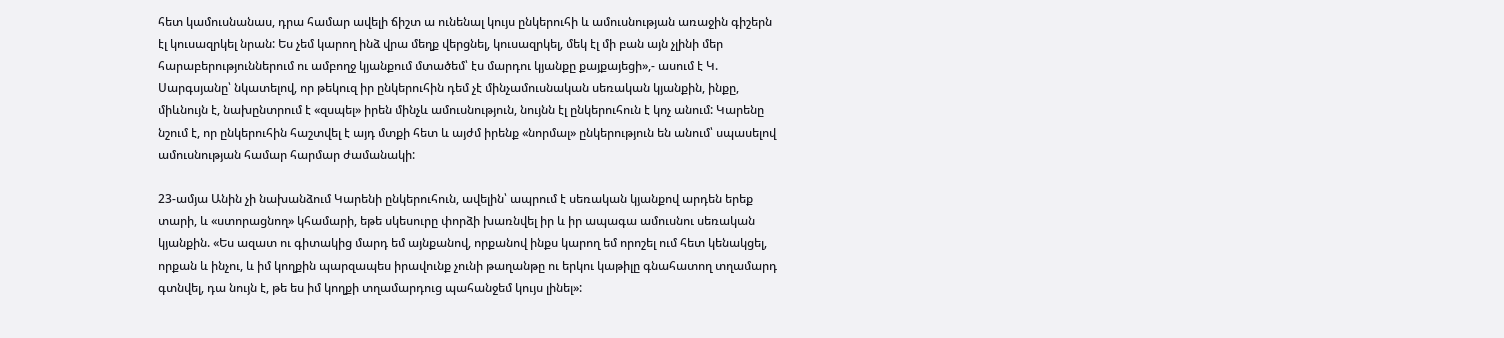հետ կամուսնանաս, դրա համար ավելի ճիշտ ա ունենալ կույս ընկերուհի և ամուսնության առաջին գիշերն էլ կուսազրկել նրան: Ես չեմ կարող ինձ վրա մեղք վերցնել, կուսազրկել, մեկ էլ մի բան այն չլինի մեր հարաբերություններում ու ամբողջ կյանքում մտածեմ՝ էս մարդու կյանքը քայքայեցի»,- ասում է Կ. Սարգսյանը՝ նկատելով, որ թեկուզ իր ընկերուհին դեմ չէ մինչամուսնական սեռական կյանքին, ինքը, միևնույն է, նախընտրում է «զսպել» իրեն մինչև ամուսնություն, նույնն էլ ընկերուհուն է կոչ անում: Կարենը նշում է, որ ընկերուհին հաշտվել է այդ մտքի հետ և այժմ իրենք «նորմալ» ընկերություն են անում՝ սպասելով ամուսնության համար հարմար ժամանակի:

23-ամյա Անին չի նախանձում Կարենի ընկերուհուն, ավելին՝ ապրում է սեռական կյանքով արդեն երեք տարի, և «ստորացնող» կհամարի, եթե սկեսուրը փորձի խառնվել իր և իր ապագա ամուսնու սեռական կյանքին. «Ես ազատ ու գիտակից մարդ եմ այնքանով, որքանով ինքս կարող եմ որոշել ում հետ կենակցել, որքան և ինչու, և իմ կողքին պարզապես իրավունք չունի թաղանթը ու երկու կաթիլը գնահատող տղամարդ գտնվել, դա նույն է, թե ես իմ կողքի տղամարդուց պահանջեմ կույս լինել»: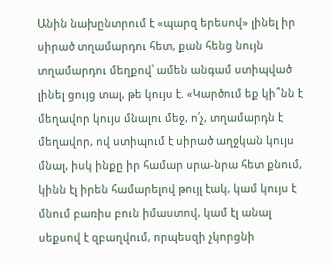Անին նախընտրում է «պարզ երեսով» լինել իր սիրած տղամարդու հետ, քան հենց նույն տղամարդու մեղքով՝ ամեն անգամ ստիպված լինել ցույց տալ, թե կույս է. «Կարծում եք կի՞նն է մեղավոր կույս մնալու մեջ, ո՛չ, տղամարդն է մեղավոր, ով ստիպում է սիրած աղջկան կույս մնալ, իսկ ինքը իր համար սրա-նրա հետ քնում, կինն էլ իրեն համարելով թույլ էակ, կամ կույս է մնում բառիս բուն իմաստով, կամ էլ անալ սեքսով է զբաղվում, որպեսզի չկորցնի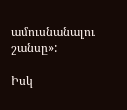ամուսնանալու շանսը»:

Իսկ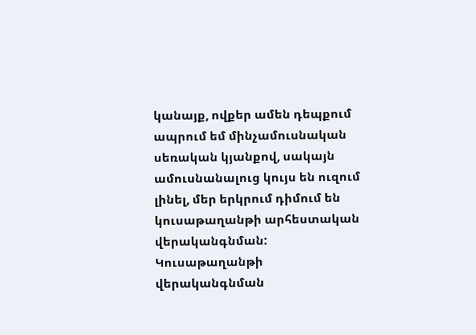կանայք, ովքեր ամեն դեպքում ապրում եմ մինչամուսնական սեռական կյանքով, սակայն ամուսնանալուց կույս են ուզում լինել, մեր երկրում դիմում են կուսաթաղանթի արհեստական վերականգնման: Կուսաթաղանթի վերականգնման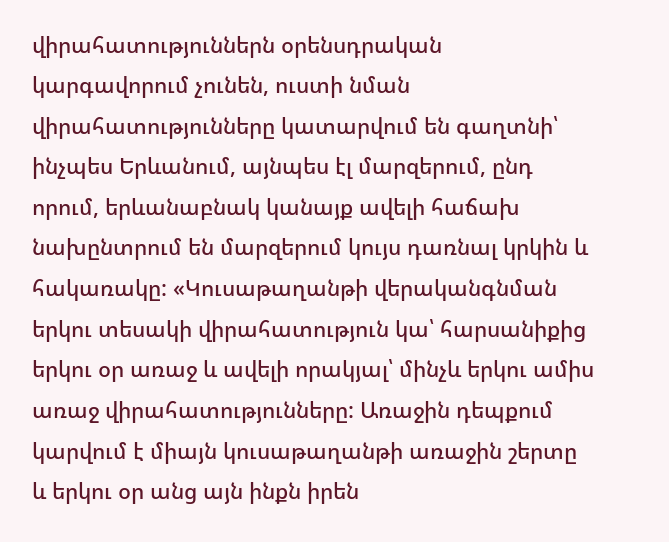վիրահատություններն օրենսդրական կարգավորում չունեն, ուստի նման վիրահատությունները կատարվում են գաղտնի՝ ինչպես Երևանում, այնպես էլ մարզերում, ընդ որում, երևանաբնակ կանայք ավելի հաճախ նախընտրում են մարզերում կույս դառնալ կրկին և հակառակը: «Կուսաթաղանթի վերականգնման երկու տեսակի վիրահատություն կա՝ հարսանիքից երկու օր առաջ և ավելի որակյալ՝ մինչև երկու ամիս առաջ վիրահատությունները: Առաջին դեպքում կարվում է միայն կուսաթաղանթի առաջին շերտը և երկու օր անց այն ինքն իրեն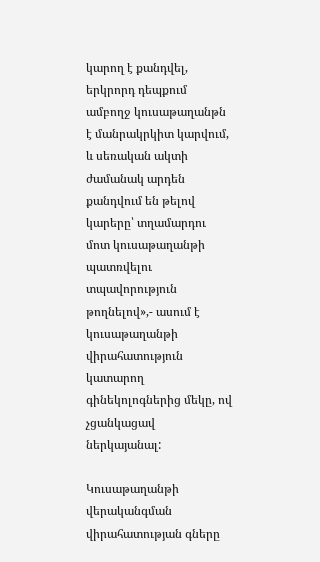կարող է քանդվել, երկրորդ դեպքում ամբողջ կուսաթաղանթն է մանրակրկիտ կարվում, և սեռական ակտի ժամանակ արդեն քանդվում են թելով կարերը՝ տղամարդու մոտ կուսաթաղանթի պատռվելու տպավորություն թողնելով»,- ասում է կուսաթաղանթի վիրահատություն կատարող գինեկոլոգներից մեկը, ով չցանկացավ ներկայանալ:

Կուսաթաղանթի վերականգման վիրահատության գները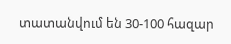տատանվում են 30-100 հազար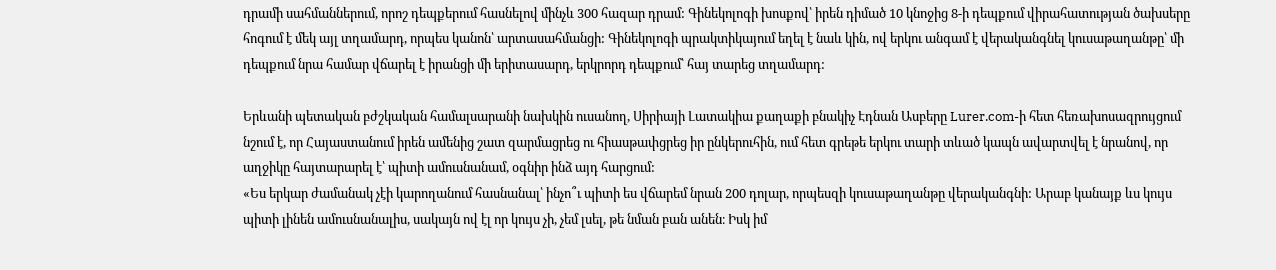դրամի սահմաններում, որոշ դեպքերում հասնելով մինչև 300 հազար դրամ: Գինեկոլոգի խոսքով՝ իրեն դիմած 10 կնոջից 8-ի դեպքում վիրահատության ծախսերը հոգում է մեկ այլ տղամարդ, որպես կանոն՝ արտասահմանցի: Գինեկոլոգի պրակտիկայում եղել է նաև կին, ով երկու անգամ է վերականգնել կուսաթաղանթը՝ մի դեպքում նրա համար վճարել է իրանցի մի երիտասարդ, երկրորդ դեպքում՝ հայ տարեց տղամարդ:

Երևանի պետական բժշկական համալսարանի նախկին ուսանող, Սիրիայի Լատակիա քաղաքի բնակիչ Էդնան Ասբերը Lurer.com-ի հետ հեռախոսազրույցում նշում է, որ Հայաստանում իրեն ամենից շատ զարմացրեց ու հիասթափցրեց իր ընկերուհին, ում հետ գրեթե երկու տարի տևած կապն ավարտվել է նրանով, որ աղջիկը հայտարարել է՝ պիտի ամուսնանամ, օգնիր ինձ այդ հարցում:
«Ես երկար ժամանակ չէի կարողանում հասնանալ՝ ինչո՞ւ պիտի ես վճարեմ նրան 200 դոլար, որպեսզի կուսաթաղանթը վերականգնի: Արաբ կանայք ևս կույս պիտի լինեն ամուսնանալիս, սակայն ով էլ որ կույս չի, չեմ լսել, թե նման բան անեն։ Իսկ իմ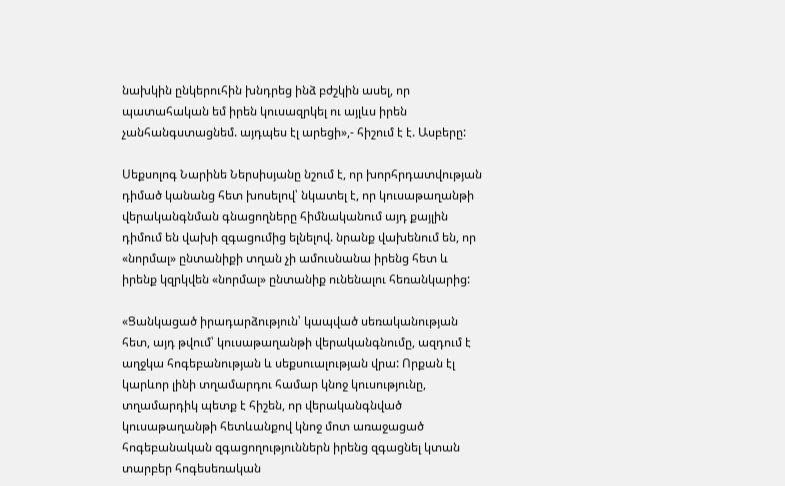նախկին ընկերուհին խնդրեց ինձ բժշկին ասել, որ պատահական եմ իրեն կուսազրկել ու այլևս իրեն չանհանգստացնեմ. այդպես էլ արեցի»,- հիշում է է. Ասբերը:

Սեքսոլոգ Նարինե Ներսիսյանը նշում է, որ խորհրդատվության դիմած կանանց հետ խոսելով՝ նկատել է, որ կուսաթաղանթի վերականգնման գնացողները հիմնականում այդ քայլին դիմում են վախի զգացումից ելնելով. նրանք վախենում են, որ «նորմալ» ընտանիքի տղան չի ամուսնանա իրենց հետ և իրենք կզրկվեն «նորմալ» ընտանիք ունենալու հեռանկարից:

«Ցանկացած իրադարձություն՝ կապված սեռականության հետ, այդ թվում՝ կուսաթաղանթի վերականգնումը, ազդում է աղջկա հոգեբանության և սեքսուալության վրա: Որքան էլ կարևոր լինի տղամարդու համար կնոջ կուսությունը, տղամարդիկ պետք է հիշեն, որ վերականգնված կուսաթաղանթի հետևանքով կնոջ մոտ առաջացած հոգեբանական զգացողություններն իրենց զգացնել կտան տարբեր հոգեսեռական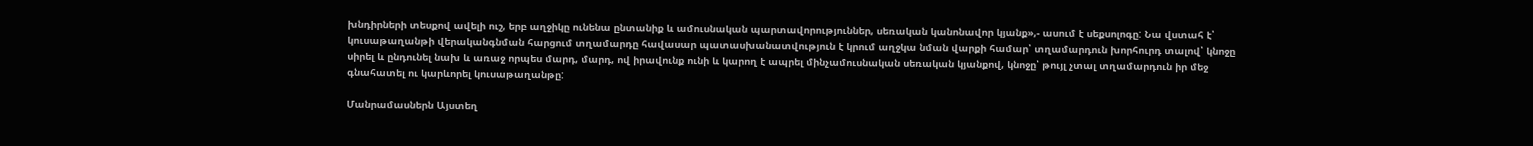խնդիրների տեսքով ավելի ուշ, երբ աղջիկը ունենա ընտանիք և ամուսնական պարտավորություններ, սեռական կանոնավոր կյանք»,- ասում է սեքսոլոգը: Նա վստահ է՝ կուսաթաղանթի վերականգնման հարցում տղամարդը հավասար պատասխանատվություն է կրում աղջկա նման վարքի համար՝ տղամարդուն խորհուրդ տալով՝ կնոջը սիրել և ընդունել նախ և առաջ որպես մարդ, մարդ, ով իրավունք ունի և կարող է ապրել մինչամուսնական սեռական կյանքով, կնոջը՝ թույլ չտալ տղամարդուն իր մեջ գնահատել ու կարևորել կուսաթաղանթը:

Մանրամասներն Այստեղ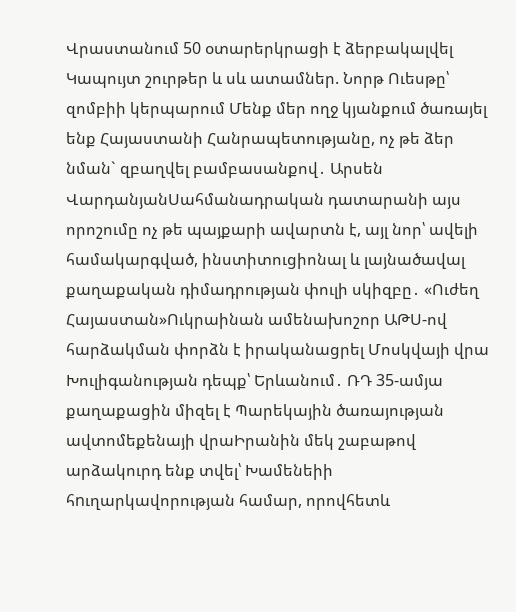Վրաստանում 50 օտարերկրացի է ձերբակալվել Կապույտ շուրթեր և սև ատամներ. Նորթ Ուեսթը՝ զոմբիի կերպարում Մենք մեր ողջ կյանքում ծառայել ենք Հայաստանի Հանրապետությանը, ոչ թե ձեր նման` զբաղվել բամբասանքով․ Արսեն ՎարդանյանՍահմանադրական դատարանի այս որոշումը ոչ թե պայքարի ավարտն է, այլ նոր՝ ավելի համակարգված, ինստիտուցիոնալ և լայնածավալ քաղաքական դիմադրության փուլի սկիզբը․ «Ուժեղ Հայաստան»Ուկրաինան ամենախոշոր ԱԹՍ-ով հարձակման փորձն է իրականացրել Մոսկվայի վրա Խուլիգանության դեպք՝ Երևանում․ ՌԴ 35-ամյա քաղաքացին միզել է Պարեկային ծառայության ավտոմեքենայի վրաԻրանին մեկ շաբաթով արձակուրդ ենք տվել՝ Խամենեիի հnւղարկավորության համար, որովհետև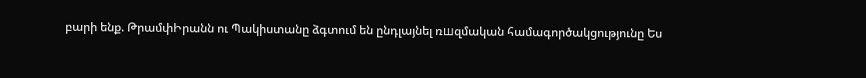բարի ենք. ԹրամփԻրանն ու Պակիստանը ձգտում են ընդլայնել ռшզմական համագործակցությունը Ես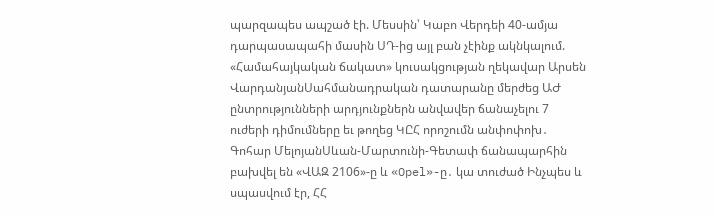պարզապես ապշած էի. Մեսսին՝ Կաբո Վերդեի 40-ամյա դարպասապահի մասին ՍԴ-ից այլ բան չէինք ակնկալում. «Համահայկական ճակատ» կուսակցության ղեկավար Արսեն ՎարդանյանՍահմանադրական դատարանը մերժեց ԱԺ ընտրությունների արդյունքներն անվավեր ճանաչելու 7 ուժերի դիմումները եւ թողեց ԿԸՀ որոշումն անփոփոխ․ Գոհար ՄելոյանՍևան-Մարտունի-Գետափ ճանապարհին բախվել են «ՎԱԶ 2106»-ը և «Opel»-ը․ կա տուժած Ինչպես և սպասվում էր, ՀՀ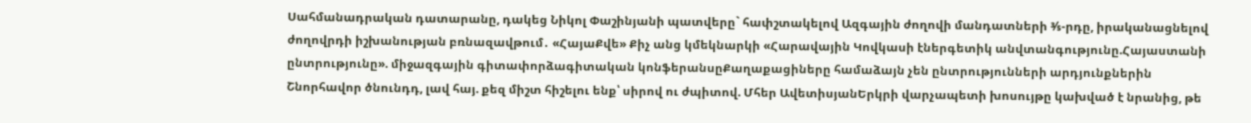Սահմանադրական դատարանը, դակեց Նիկոլ Փաշինյանի պատվերը` հափշտակելով Ազգային ժողովի մանդատների ⅗-րդը, իրականացնելով ժողովրդի իշխանության բռնազավթում․ «ՀայաՔվե» Քիչ անց կմեկնարկի «Հարավային Կովկասի էներգետիկ անվտանգությունը.Հայաստանի ընտրությունը». միջազգային գիտափորձագիտական կոնֆերանսըՔաղաքացիները համաձայն չեն ընտրությունների արդյունքներին Շնորհավոր ծնունդդ, լավ հայ. քեզ միշտ հիշելու ենք՝ սիրով ու ժպիտով. Մհեր ԱվետիսյանԵրկրի վարչապետի խոսույթը կախված է նրանից, թե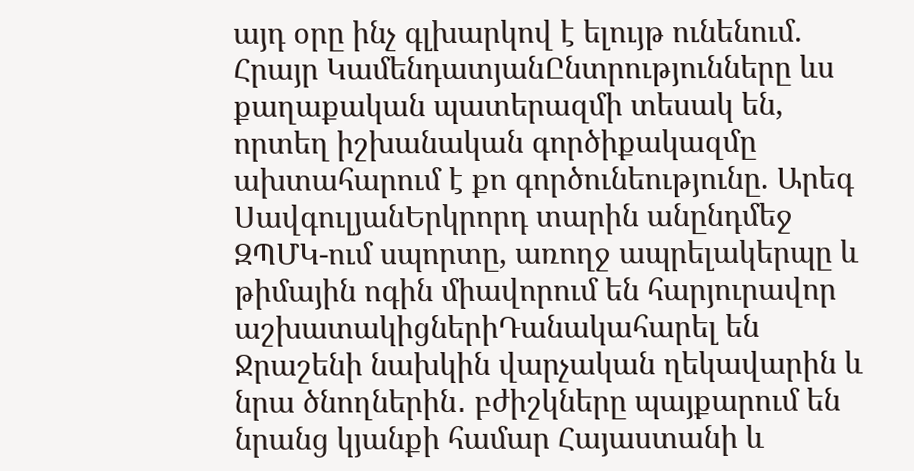այդ օրը ինչ գլխարկով է ելույթ ունենում. Հրայր ԿամենդատյանԸնտրությունները ևս քաղաքական պատերազմի տեսակ են, որտեղ իշխանական գործիքակազմը ախտահարում է քո գործունեությունը. Արեգ ՍավգուլյանԵրկրորդ տարին անընդմեջ ԶՊՄԿ-ում սպորտը, առողջ ապրելակերպը և թիմային ոգին միավորում են հարյուրավոր աշխատակիցներիԴանակահարել են Ջրաշենի նախկին վարչական ղեկավարին և նրա ծնողներին․ բժիշկները պայքարում են նրանց կյանքի համար Հայաստանի և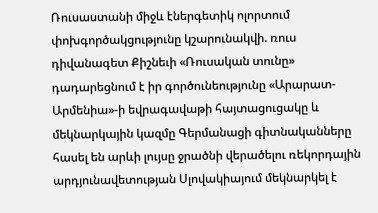Ռուսաստանի միջև էներգետիկ ոլորտում փոխգործակցությունը կշարունակվի. ռուս դիվանագետ Քիշնեւի «Ռուսական տունը» դադարեցնում է իր գործունեությունը «Արարատ-Արմենիա»-ի եվրագավաթի հայտացուցակը և մեկնարկային կազմը Գերմանացի գիտնականները հասել են արևի լույսը ջրածնի վերածելու ռեկորդային արդյունավետության Սլովակիայում մեկնարկել է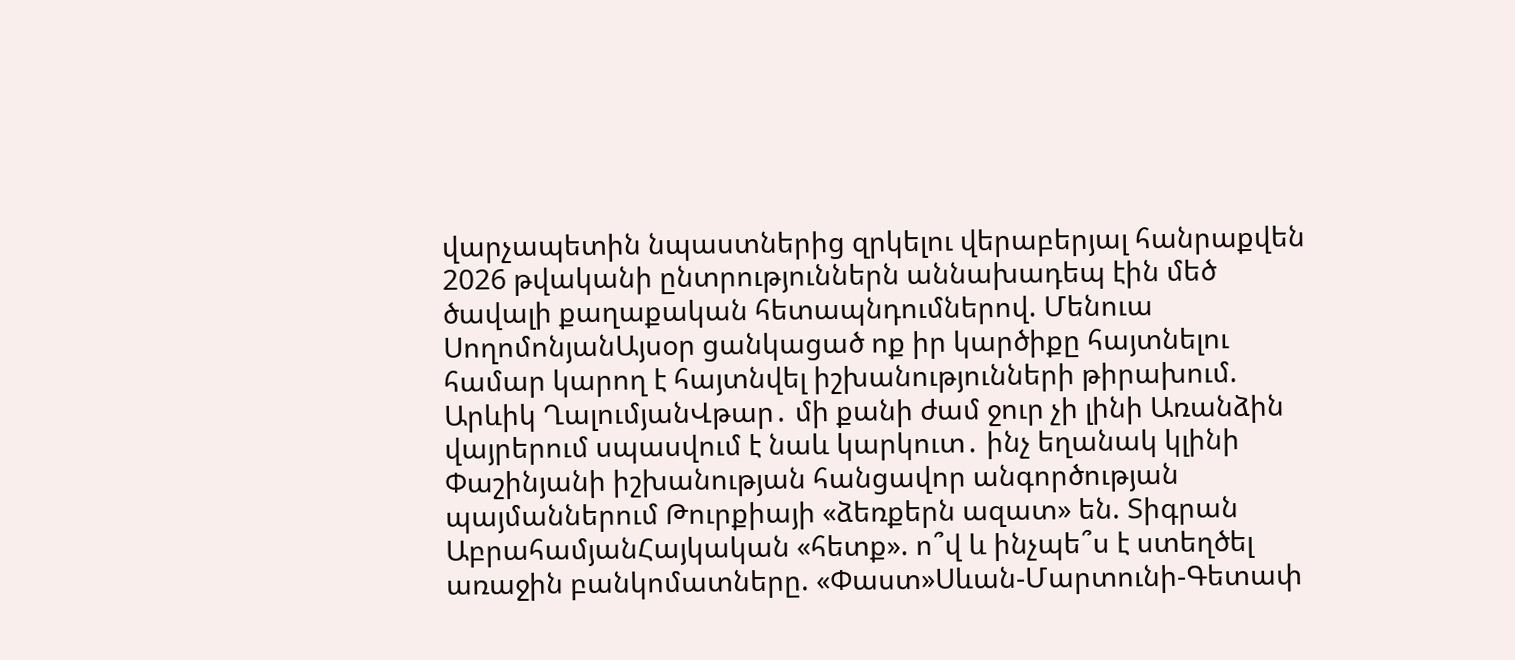վարչապետին նպաստներից զրկելու վերաբերյալ հանրաքվեն 2026 թվականի ընտրություններն աննախադեպ էին մեծ ծավալի քաղաքական հետապնդումներով. Մենուա ՍողոմոնյանԱյսօր ցանկացած ոք իր կարծիքը հայտնելու համար կարող է հայտնվել իշխանությունների թիրախում. Արևիկ ՂալումյանՎթար․ մի քանի ժամ ջուր չի լինի Առանձին վայրերում սպասվում է նաև կարկուտ․ ինչ եղանակ կլինի Փաշինյանի իշխանության հանցավոր անգործության պայմաններում Թուրքիայի «ձեռքերն ազատ» են. Տիգրան ԱբրահամյանՀայկական «հետք». ո՞վ և ինչպե՞ս է ստեղծել առաջին բանկոմատները. «Փաստ»Սևան-Մարտունի-Գետափ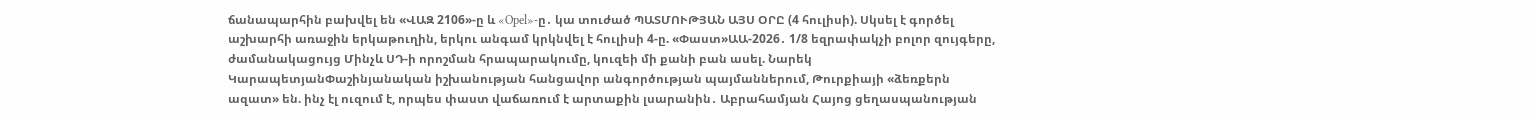ճանապարհին բախվել են «ՎԱԶ 2106»-ը և «Opel»-ը․ կա տուժած ՊԱՏՄՈՒԹՅԱՆ ԱՅՍ ՕՐԸ (4 հուլիսի). Սկսել է գործել աշխարհի առաջին երկաթուղին, երկու անգամ կրկնվել է հուլիսի 4-ը. «Փաստ»ԱԱ-2026․ 1/8 եզրափակչի բոլոր զույգերը, ժամանակացույց Մինչև ՍԴ-ի որոշման հրապարակումը, կուզեի մի քանի բան ասել. Նարեկ ԿարապետյանՓաշինյանական իշխանության հանցավոր անգործության պայմաններում, Թուրքիայի «ձեռքերն ազատ» են. ինչ էլ ուզում է, որպես փաստ վաճառում է արտաքին լսարանին․ Աբրահամյան Հայոց ցեղասպանության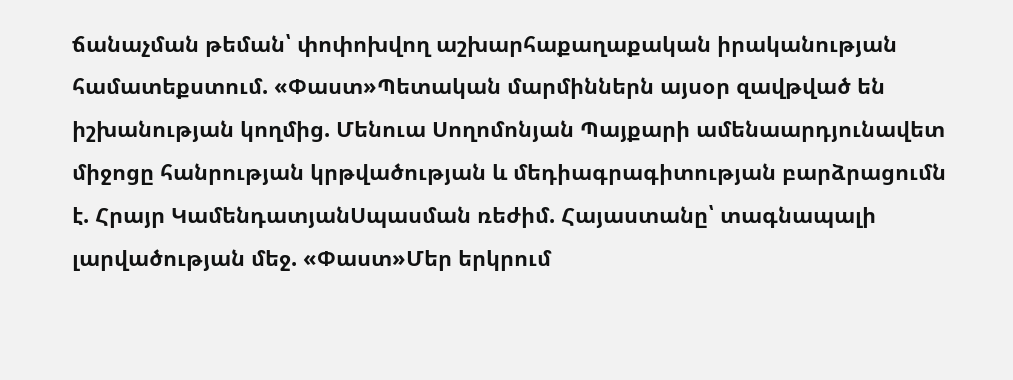ճանաչման թեման՝ փոփոխվող աշխարհաքաղաքական իրականության համատեքստում. «Փաստ»Պետական մարմիններն այսօր զավթված են իշխանության կողմից. Մենուա Սողոմոնյան Պայքարի ամենաարդյունավետ միջոցը հանրության կրթվածության և մեդիագրագիտության բարձրացումն է. Հրայր ԿամենդատյանՍպասման ռեժիմ. Հայաստանը՝ տագնապալի լարվածության մեջ. «Փաստ»Մեր երկրում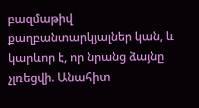բազմաթիվ քաղբանտարկյալներ կան, և կարևոր է, որ նրանց ձայնը չլռեցվի. Անահիտ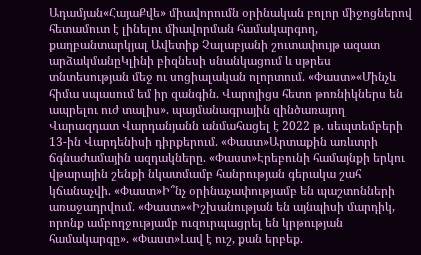Ադամյան«ՀայաՔվե» միավորումն օրինական բոլոր միջոցներով հետամուտ է լինելու միավորման համակարգող, քաղբանտարկյալ Ավետիք Չալաբյանի շուտափույթ ազատ արձակմանըԿլինի բիզնեսի սնանկացում և սթրես տնտեսության մեջ ու սոցիալական ոլորտում. «Փաստ»«Մինչև հիմա սպասում եմ իր զանգին. Վարոյիցս հետո թոռնիկներս են ապրելու ուժ տալիս». պայմանագրային զինծառայող Վարազդատ Վարդանյանն անմահացել է 2022 թ. սեպտեմբերի 13-ին Վարդենիսի դիրքերում. «Փաստ»Արտաքին առևտրի ճգնաժամային ազդակները. «Փաստ»Էրեբունի համայնքի երկու վթարային շենքի նկատմամբ հանրության գերակա շահ կճանաչվի. «Փաստ»Ի՞նչ օրինաչափությամբ են պաշտոնների առաջադրվում. «Փաստ»«Իշխանության են այնպիսի մարդիկ, որոնք ամբողջությամբ ուզուրպացրել են կրթության համակարգը». «Փաստ»Լավ է ուշ, քան երբեք.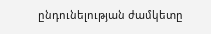ընդունելության ժամկետը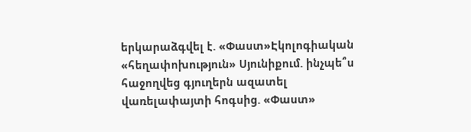երկարաձգվել է. «Փաստ»Էկոլոգիական «հեղափոխություն» Սյունիքում. ինչպե՞ս հաջողվեց գյուղերն ազատել վառելափայտի հոգսից. «Փաստ»